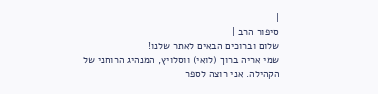|
סיפור הרב |
שלום וברוכים הבאים לאתר שלנו!
שמי אריה ברוך (לואי) ווסלויץ, המנהיג הרוחני של הקהילה. אני רוצה לספר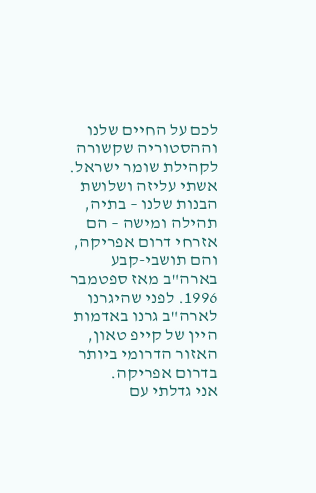לכם על החיים שלנו וההסטוריה שקשורה לקהילת שומר ישראל.
אשתי עליזה ושלושת הבנות שלנו – בתיה, תהילה ומישה – הם אזרחי דרום אפריקה, והם תושבי-קבע בארה"ב מאז ספטמבר 1996. לפני שהיגרנו לארה"ב גרנו באדמות היין של קייפ טאון, האזור הדרומי ביותר בדרום אפריקה.
אני גדלתי עם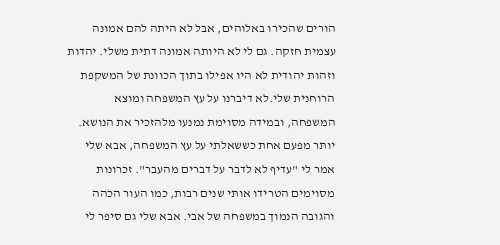הורים שהכירו באלוהים, אבל לא היתה להם אמונה עצמית חזקה. גם לי לא היותה אמונה דתית משלי. יהדות וזהות יהודית לא היו אפילו בתוך הכוונת של המשקפת הרוחנית שלי.לא דיברנו על עץ המשפחה ומוצא המשפחה, ובמידה מסוימת נמנעו מלהזכיר את הנושא. יותר מפעם אחת כששאלתי על עץ המשפחה, אבא שלי אמר לי "עדיף לא לדבר על דברים מהעבר". זכרונות מסוימים הטרידו אותי שנים רבות, כמו העור הכהה והגובה הנמוך במשפחה של אבי. אבא שלי גם סיפר לי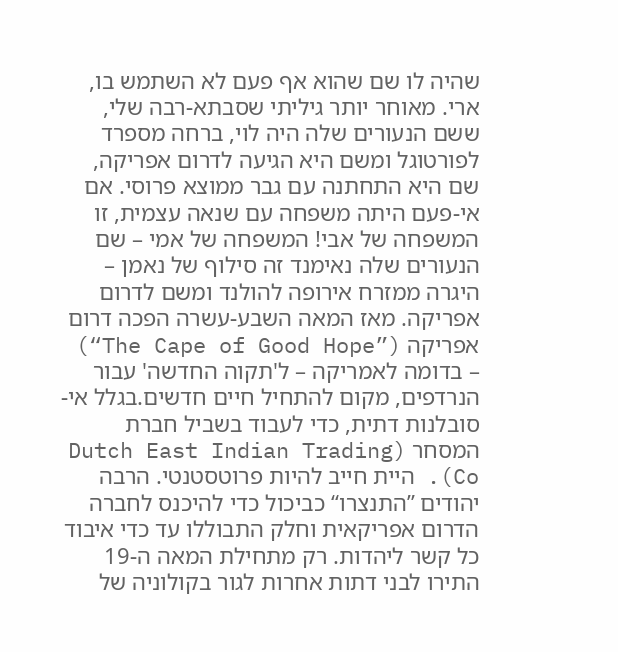שהיה לו שם שהוא אף פעם לא השתמש בו, ארי. מאוחר יותר גיליתי שסבתא-רבה שלי, ששם הנעורים שלה היה לוי, ברחה מספרד לפורטוגל ומשם היא הגיעה לדרום אפריקה, שם היא התחתנה עם גבר ממוצא פרוסי. אם אי-פעם היתה משפחה עם שנאה עצמית, זו המשפחה של אבי! המשפחה של אמי – שם הנעורים שלה נאימנד זה סילוף של נאמן – היגרה ממזרח אירופה להולנד ומשם לדרום אפריקה. מאז המאה השבע-עשרה הפכה דרום אפריקה (”The Cape of Good Hope“) – בדומה לאמריקה – ל'תקוה החדשה' עבור הנרדפים, מקום להתחיל חיים חדשים.בגלל אי-סובלנות דתית, כדי לעבוד בשביל חברת המסחר (Dutch East Indian Trading Co). היית חייב להיות פרוטסטנטי. הרבה יהודים ”התנצרו“ כביכול כדי להיכנס לחברה הדרום אפריקאית וחלק התבוללו עד כדי איבוד כל קשר ליהדות. רק מתחילת המאה ה-19 התירו לבני דתות אחרות לגור בקולוניה של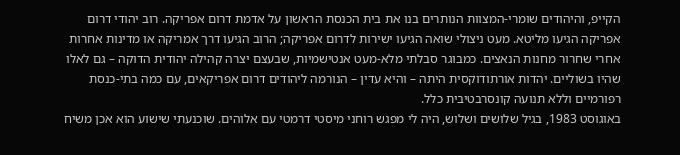הקייפ, והיהודים שומרי-המצוות הנותרים בנו את בית הכנסת הראשון על אדמת דרום אפריקה. רוב יהודי דרום אפריקה הגיעו מליטא. מעט ניצולי שואה הגיעו ישירות לדרום אפריקה; הרוב הגיעו דרך אמריקה או מדינות אחרות אחרי שחרור מחנות הנאצים. כמבוגר סבלתי מלא-מעט אנטישמיות, שבעצם יצרה קהילה יהודית הדוקה – גם לאלו שהיו בשוליים. יהדות אורתודוקסית היתה – והיא עדין – הנורמה ליהודים דרום אפריקאים, עם כמה בתי-כנסת רפורמיים וללא תנועה קונסרבטיבית כלל.
באוגוסט 1983, בגיל שלושים ושלוש, היה לי מפגש רוחני מיסטי דרמטי עם אלוהים. שוכנעתי שישוע הוא אכן משיח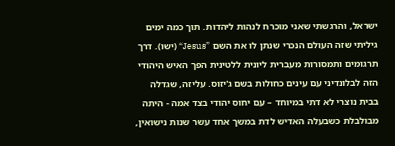ישראל, והרגשתי שאני מוכרח לנהות ליהדות. תוך כמה ימים גיליתי שזה העולם הנכרי שנתן לו את השם ”Jesus“ (ישו). דרך תרגומים ותמסורות מעברית ליונית ללטינית הפך האיש היהודי הזה לבלונדיני עם עינים כחולות בשם ג'יזוס. עליזה, שגדלה בבית נוצרי לא דתי במיוחד – עם יחוס יהודי בצד אמה - היתה מבולבלת כשבעלה האדיש לדת במשך אחד עשר שנות נישואין,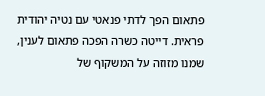פתאום הפך לדתי פנאטי עם נטיה יהודית פראית. דייטה כשרה הפכה פתאום לענין, שמנו מזוזה על המשקוף של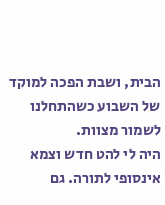הבית, ושבת הפכה למוקד של השבוע כשהתחלנו לשמור מצוות.
היה לי להט חדש וצמא אינסופי לתורה. גם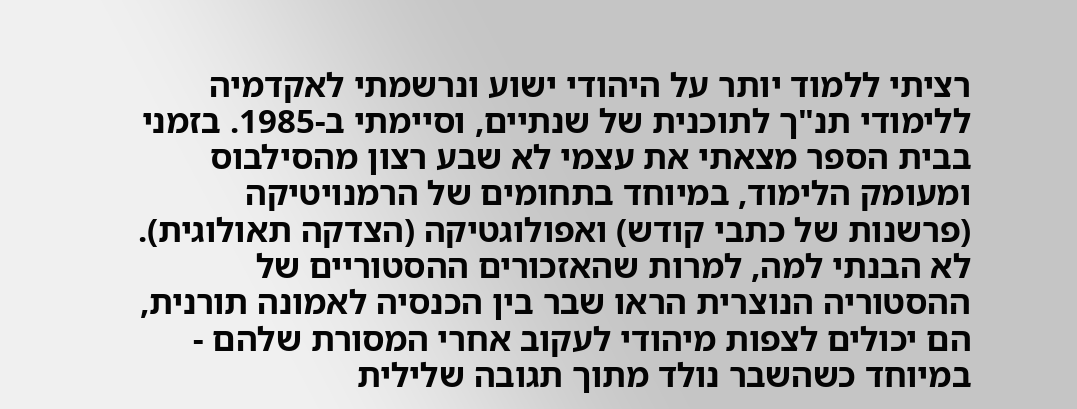רציתי ללמוד יותר על היהודי ישוע ונרשמתי לאקדמיה ללימודי תנ"ך לתוכנית של שנתיים, וסיימתי ב-1985. בזמני בבית הספר מצאתי את עצמי לא שבע רצון מהסילבוס ומעומק הלימוד, במיוחד בתחומים של הרמנויטיקה (פרשנות של כתבי קודש) ואפולוגטיקה (הצדקה תאולוגית). לא הבנתי למה, למרות שהאזכורים ההסטוריים של ההסטוריה הנוצרית הראו שבר בין הכנסיה לאמונה תורנית, הם יכולים לצפות מיהודי לעקוב אחרי המסורת שלהם - במיוחד כשהשבר נולד מתוך תגובה שלילית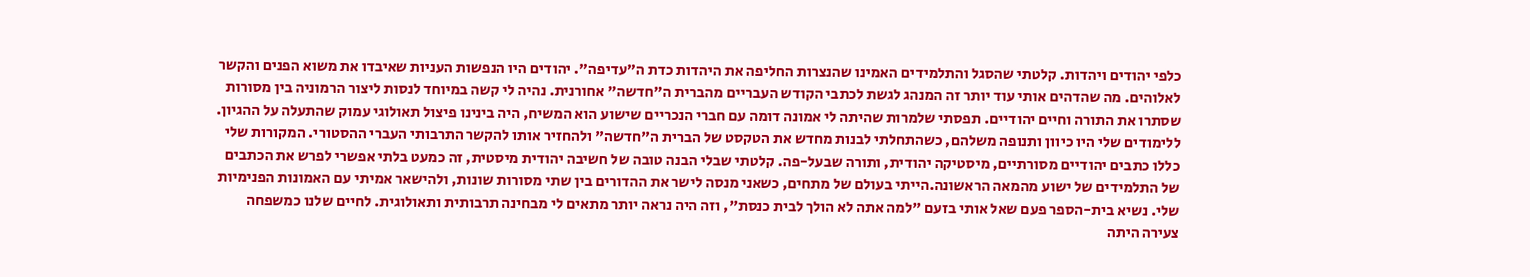כלפי יהודים ויהדות. קלטתי שהסגל והתלמידים האמינו שהנצרות החליפה את היהדות כדת ה"עדיפה". יהודים היו הנפשות העניות שאיבדו את משוא הפנים והקשר לאלוהים. מה שהדהים אותי עוד יותר זה המנהג לגשת לכתבי הקודש העבריים מהברית ה"חדשה" אחורנית. נהיה לי קשה במיוחד לנסות ליצור הרמוניה בין מסורות שסתרו את התורה וחיים יהודיים. תפסתי שלמרות שהיתה לי אמונה דומה עם חברי הנכריים שישוע הוא המשיח, היה בינינו פיצול תאולוגי עמוק שהתעלה על ההגיון.
ללימודים שלי היו כיוון ותנופה משלהם, כשהתחלתי לבנות מחדש את הטקסט של הברית ה"חדשה" ולהחזיר אותו להקשר התרבותי העברי ההסטורי. המקורות שלי כללו כתבים יהודיים מסורתיים, מיסטיקה יהודית, ותורה שבעל-פה. קלטתי שבלי הבנה טובה של חשיבה יהודית מיסטית, זה כמעט בלתי אפשרי לפרש את הכתבים של התלמידים של ישוע מהמאה הראשונה.הייתי בעולם של מתחים, כשאני מנסה לישר את ההדורים בין שתי מסורות שונות, ולהישאר אמיתי עם האמונות הפנימיות שלי. נשיא בית-הספר פעם שאל אותי בזעם "למה אתה לא הולך לבית כנסת", וזה היה נראה יותר מתאים לי מבחינה תרבותית ותאולוגית. לחיים שלנו כמשפחה צעירה היתה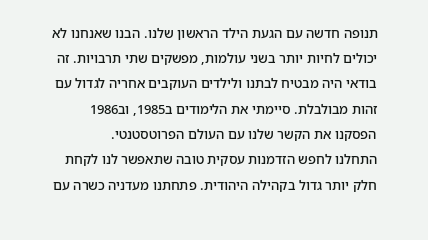תנופה חדשה עם הגעת הילד הראשון שלנו. הבנו שאנחנו לא יכולים לחיות יותר בשני עולמות, מפשקים שתי תרבויות. זה בודאי היה מבטיח לבתנו ולילדים העוקבים אחריה לגדול עם זהות מבולבלת. סיימתי את הלימודים ב1985, וב1986 הפסקנו את הקשר שלנו עם העולם הפרוטסטנטי.
התחלנו לחפש הזדמנות עסקית טובה שתאפשר לנו לקחת חלק יותר גדול בקהילה היהודית. פתחתנו מעדניה כשרה עם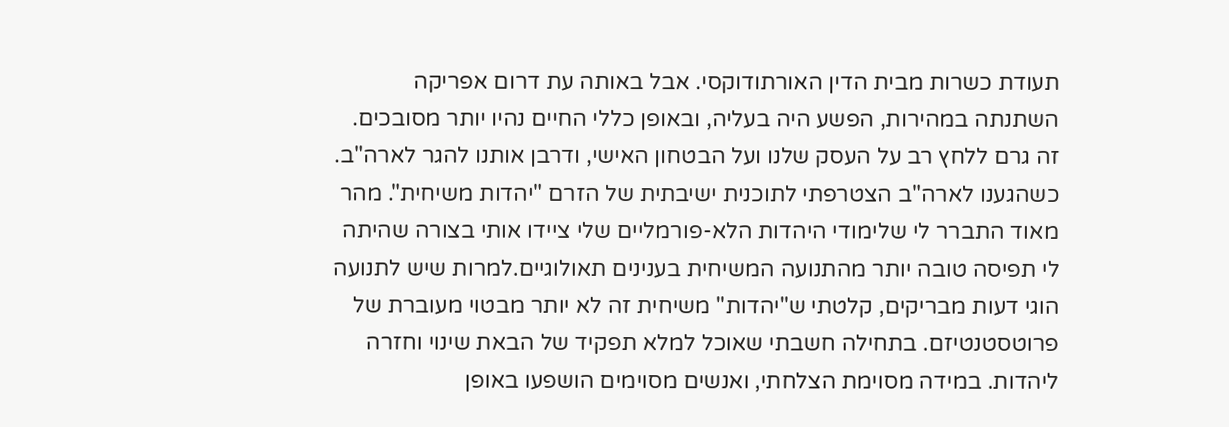תעודת כשרות מבית הדין האורתודוקסי. אבל באותה עת דרום אפריקה השתנתה במהירות, הפשע היה בעליה, ובאופן כללי החיים נהיו יותר מסובכים. זה גרם ללחץ רב על העסק שלנו ועל הבטחון האישי, ודרבן אותנו להגר לארה"ב.
כשהגענו לארה"ב הצטרפתי לתוכנית ישיבתית של הזרם "יהדות משיחית". מהר מאוד התברר לי שלימודי היהדות הלא-פורמליים שלי ציידו אותי בצורה שהיתה לי תפיסה טובה יותר מהתנועה המשיחית בענינים תאולוגיים.למרות שיש לתנועה הוגי דעות מבריקים, קלטתי ש"יהדות" משיחית זה לא יותר מבטוי מעוברת של פרוטסטנטיזם. בתחילה חשבתי שאוכל למלא תפקיד של הבאת שינוי וחזרה ליהדות. במידה מסוימת הצלחתי, ואנשים מסוימים הושפעו באופן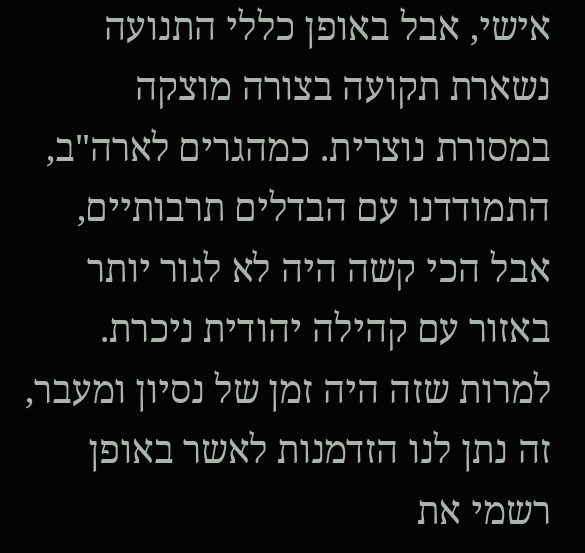אישי, אבל באופן כללי התנועה נשארת תקועה בצורה מוצקה במסורת נוצרית. כמהגרים לארה"ב, התמודדנו עם הבדלים תרבותיים, אבל הכי קשה היה לא לגור יותר באזור עם קהילה יהודית ניכרת. למרות שזה היה זמן של נסיון ומעבר, זה נתן לנו הזדמנות לאשר באופן רשמי את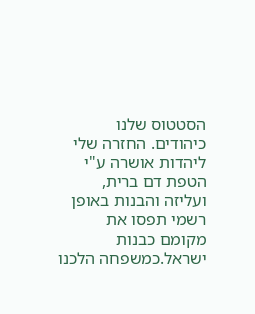הסטטוס שלנו כיהודים. החזרה שלי ליהדות אושרה ע"י הטפת דם ברית, ועליזה והבנות באופן רשמי תפסו את מקומם כבנות ישראל.כמשפחה הלכנו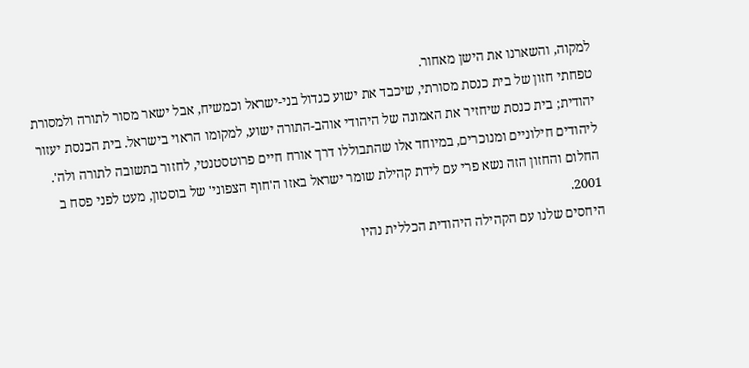למקוה, והשארנו את הישן מאחור.
טפחתי חזון של בית כנסת מסורתי, שיכבד את ישוע כגדול בני-ישראל וכמשיח, אבל ישאר מסור לתורה ולמסורת יהודית; בית כנסת שיחזיר את האמונה של היהודי אוהב-התורה ישוע, למקומו הראוי בישראל. בית הכנסת יעזור ליהודים חילוניים ומנוכרים, במיוחד אלו שהתבוללו דרך אורח חיים פרוטסטנטי, לחזור בתשובה לתורה ולה'. החלום והחזון הזה נשא פרי עם לידת קהילת שומר ישראל באזו ה'חוף הצפוני' של בוסטון, מעט לפני פסח ב 2001.
היחסים שלנו עם הקהילה היהודית הכללית נהיו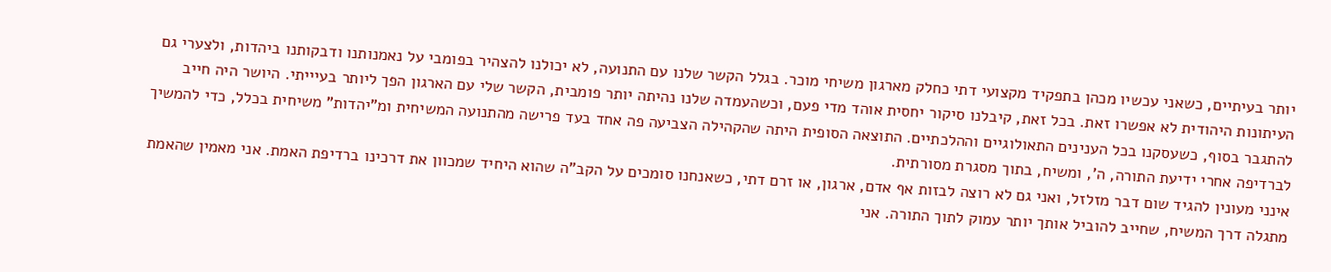יותר בעיתיים, כשאני עכשיו מכהן בתפקיד מקצועי דתי כחלק מארגון משיחי מוכר. בגלל הקשר שלנו עם התנועה, לא יכולנו להצהיר בפומבי על נאמנותנו ודבקותנו ביהדות, ולצערי גם העיתונות היהודית לא אפשרו זאת. בכל זאת, קיבלנו סיקור יחסית אוהד מדי פעם, וכשהעמדה שלנו נהיתה יותר פומבית, הקשר שלי עם הארגון הפך ליותר בעיייתי. היושר היה חייב להתגבר בסוף, כשעסקנו בכל הענינים התאולוגיים וההלכתיים. התוצאה הסופית היתה שהקהילה הצביעה פה אחד בעד פרישה מהתנועה המשיחית ומ"יהדות" משיחית בכלל, כדי להמשיך לברדיפה אחרי ידיעת התורה, ה', ומשיח, בתוך מסגרת מסורתית.
אינני מעונין להגיד שום דבר מזלזל, ואני גם לא רוצה לבזות אף אדם, ארגון, או זרם דתי, כשאנחנו סומכים על הקב"ה שהוא היחיד שמכוון את דרכינו ברדיפת האמת. אני מאמין שהאמת מתגלה דרך המשיח, שחייב להוביל אותך יותר עמוק לתוך התורה. אני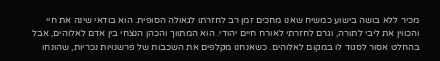מכיר ללא בושה בישוע כמשיח שאנו מחכים זמן רב לחזרתו לגאולה הסופית. הוא בודאי שינה את חיי והכווין את ליבי לתורה, וגרם לחזרתי לאורח חיים יהודי. הוא המתווך והכהן הנצחי בין אדם לאלוהים, אבל בהחלט אסור לסגוד לו במקום לאלוהים. כשאנחנו מקלפים את השכבות של פרשנויות נכריות, שהונחו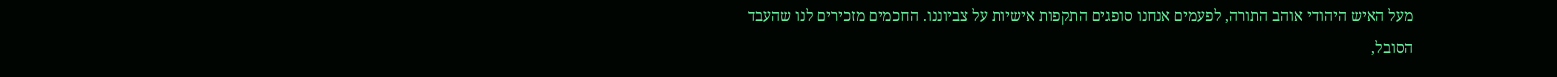מעל האיש היהודי אוהב התורה, לפעמים אנחנו סופגים התקפות אישיות על צביוננו. החכמים מזכירים לנו שהעבד הסובל,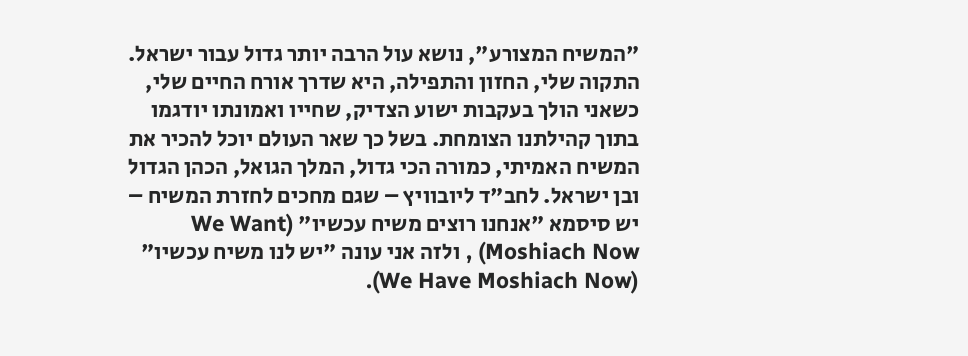"המשיח המצורע", נושא עול הרבה יותר גדול עבור ישראל.
התקוה שלי, החזון והתפילה, היא שדרך אורח החיים שלי, כשאני הולך בעקבות ישוע הצדיק, שחייו ואמונתו יודגמו בתוך קהילתנו הצומחת. בשל כך שאר העולם יוכל להכיר את המשיח האמיתי, כמורה הכי גדול, המלך הגואל, הכהן הגדול ובן ישראל. לחב"ד ליובוויץ – שגם מחכים לחזרת המשיח – יש סיסמא "אנחנו רוצים משיח עכשיו" (We Want Moshiach Now) , ולזה אני עונה "יש לנו משיח עכשיו" (We Have Moshiach Now).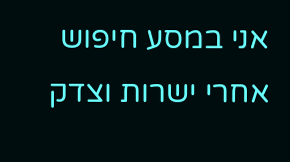אני במסע חיפוש אחרי ישרות וצדק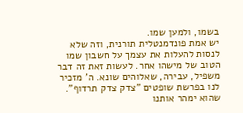בשמו, ולמען שמו.
יש אמת פונדמנטלית תורנית, וזה שלא לנסות להעלות את עצמך על חשבון שמו הטוב של מישהו אחר. לעשות זאת זה דבר משפיל, עבירה, שאלוהים שונא. ה' מזכיר לנו בפרשת שופטים "צדק צדק תרדוף". שהוא ימהר אותנו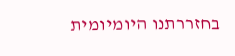בחזררתנו היומיומית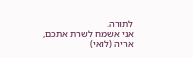לתורה.
אני אשמח לשרת אתכם,
אריה (לואי)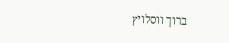ברוך ווסלויץ